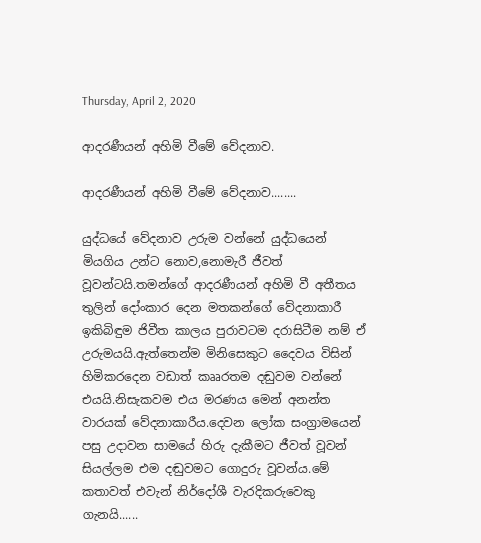Thursday, April 2, 2020

ආදරණීයන් අහිමි වීමේ වේදනාව.

ආදරණීයන් අහිමි වීමේ වේදනාව........

යුද්ධයේ වේදනාව උරුම වන්නේ යුද්ධයෙන් මියගිය උන්ට නොව,නොමැරී ජීවත් වූවන්ටයි.තමන්ගේ ආදරණීයන් අහිමි වී අතීතය තුලින් දෝංකාර දෙන මතකන්ගේ වේදනාකාරී ඉකිබිඳුම ජිවීත කාලය පුරාවටම දරාසිටීම නම් ඒ උරුමයයි.ඇත්තෙන්ම මිනිසෙකුට දෛවය විසින් හිමිකරදෙන වඩාත් කෲරතම දඬුවම වන්නේ එයයි.නිසැකවම එය මරණය මෙන් අනන්ත වාරයක් වේදනාකාරීය.දෙවන ලෝක සංග්‍රාමයෙන් පසු උදාවන සාමයේ හිරු දැකීමට ජීවත් වූවන් සියල්ලම එම දඬුවමට ගොදුරු වූවන්ය.මේ කතාවත් එවැන් නිර්දෝශී වැරදිකරුවෙකු ගැනයි......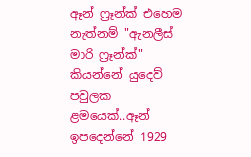ඈන් ෆ්‍රෑන්ක් එහෙම නැත්නම් "ඇනලීස් මාරි ෆ්‍රෑන්ක්" කියන්නේ යුදෙව් පවුලක ළමයෙක්..ඈන් ඉපදෙන්නේ 1929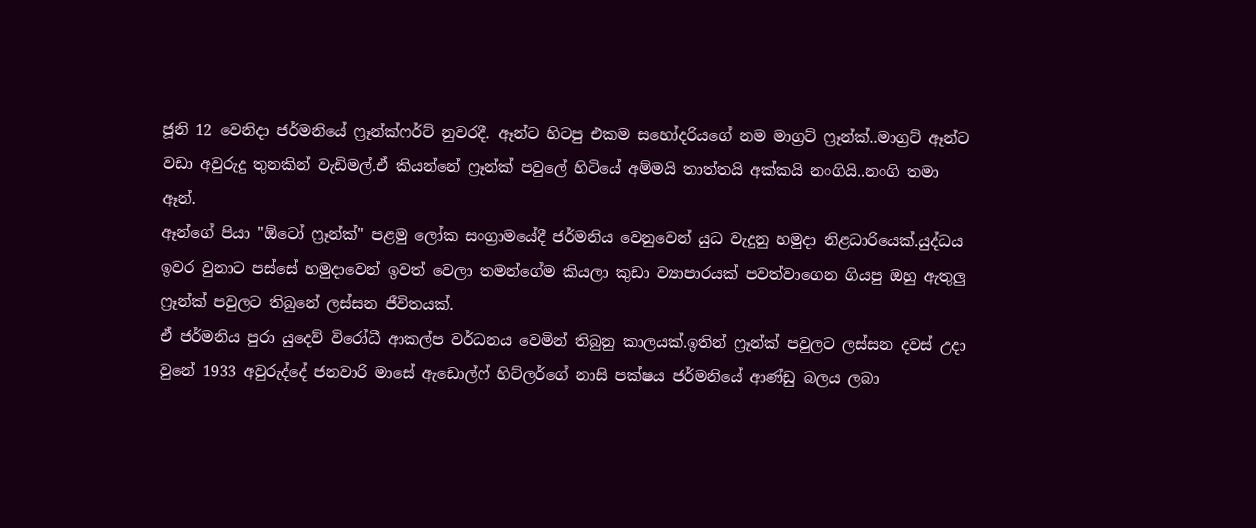ජූනි 12 වෙනිදා ජර්මනියේ ෆ්‍රෑන්ක්ෆර්ට් නුවරදී. ඈන්ට හිටපු එකම සහෝදරියගේ නම මාග්‍රට් ෆ්‍රෑන්ක්..මාග්‍රට් ඈන්ට වඩා අවුරුදු තුනකින් වැඩිමල්.ඒ කියන්නේ ෆ්‍රෑන්ක් පවුලේ හිටියේ අම්මයි තාත්තයි අක්කයි නංගියි..නංගි තමා ඈන්.
ඈන්ගේ පියා "ඕටෝ ෆ්‍රෑන්ක්" පළමු ලෝක සංග්‍රාමයේදී ජර්මනිය වෙනුවෙන් යුධ වැදුනු හමුදා නිළධාරියෙක්.යුද්ධය ඉවර වුනාට පස්සේ හමුදාවෙන් ඉවත් වෙලා තමන්ගේම කියලා කුඩා ව්‍යාපාරයක් පවත්වාගෙන ගියපු ඔහු ඇතුලු ෆ්‍රෑන්ක් පවුලට තිබුනේ ලස්සන ජීවිතයක්.
ඒ ජර්මනිය පුරා යුදෙව් විරෝධී ආකල්ප වර්ධනය වෙමින් තිබුනු කාලයක්.ඉතින් ෆ්‍රෑන්ක් පවුලට ලස්සන දවස් උදා වුනේ 1933 අවුරුද්දේ ජනවාරි මාසේ ඇඩොල්ෆ් හිට්ලර්ගේ නාසි පක්ෂය ජර්මනියේ ආණ්ඩු බලය ලබා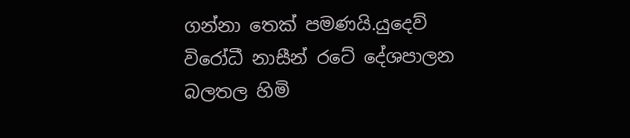ගන්නා තෙක් පමණයි.යුදෙව් විරෝධී නාසීන් රටේ දේශපාලන බලතල හිමි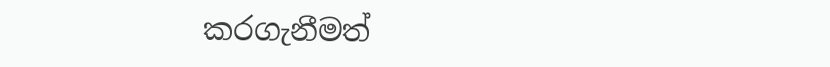කරගැනීමත්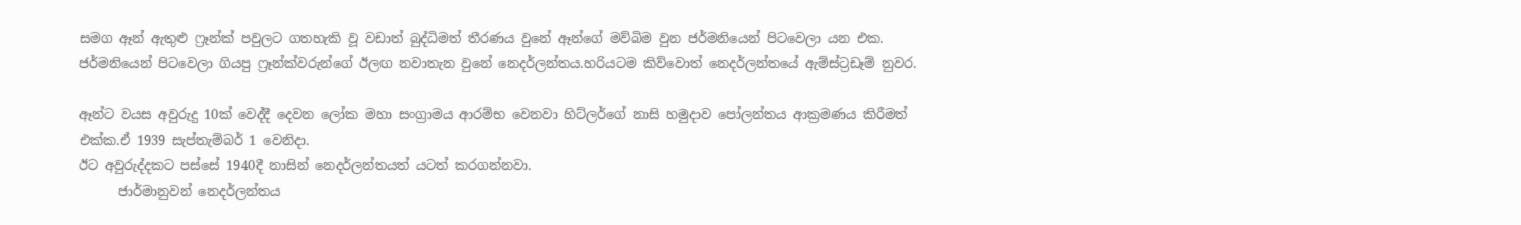සමග ඈන් ඇතුළු ෆ්‍රෑන්ක් පවුලට ගතහැකි වූ වඩාත් බුද්ධිමත් තීරණය වුනේ ඈන්ගේ මව්බිම වුන ජර්මනියෙන් පිටවෙලා යන එක. ජර්මනියෙන් පිටවෙලා ගියපු ෆ්‍රෑන්ක්වරුන්ගේ ඊලඟ නවාතැන වුනේ නෙදර්ලන්තය.හරියටම කිව්වොත් නෙදර්ලන්තයේ ඇම්ස්ට්‍රඩෑම් නුවර.

ඈන්ට වයස අවුරුදු 10ක් වෙද්දී දෙවන ලෝක මහා සංග්‍රාමය ආරම්භ වෙනවා හිට්ලර්ගේ නාසි හමුදාව පෝලන්තය ආක්‍රමණය කිරීමත් එක්ක.ඒ 1939 සැප්තැම්බර් 1 වෙනිදා.
ඊට අවුරුද්දකට පස්සේ 1940දී නාසින් නෙදර්ලන්තයත් යටත් කරගන්නවා.
      ජාර්මානුවන් නෙදර්ලන්තය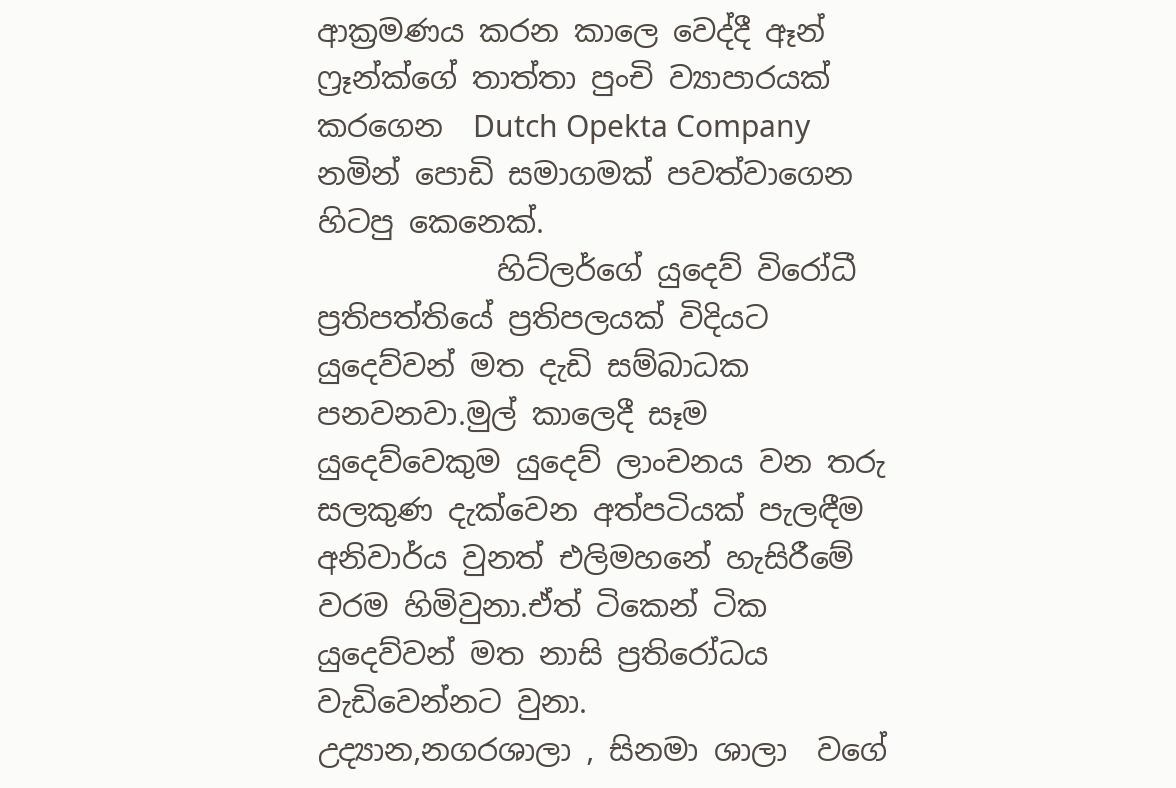ආක්‍රමණය කරන කාලෙ වෙද්දී ඈන් ෆ්‍රෑන්ක්ගේ තාත්තා පුංචි ව්‍යාපාරයක්  කරගෙන  Dutch Opekta Company නමින් පොඩි සමාගමක් පවත්වාගෙන හිටපු කෙනෙක්.
            හිට්ලර්ගේ යුදෙව් විරෝධී ප්‍රතිපත්තියේ ප්‍රතිපලයක් විදියට යුදෙව්වන් මත දැඩි සම්බාධක පනවනවා.මුල් කාලෙදී සෑම යුදෙව්වෙකුම යුදෙව් ලාංචනය වන තරු සලකුණ දැක්වෙන අත්පටියක් පැලඳීම අනිවාර්ය වුනත් එලිමහනේ හැසිරීමේ වරම හිමිවුනා.ඒත් ටිකෙන් ටික යුදෙව්වන් මත නාසි ප්‍රතිරෝධය වැඩිවෙන්නට වුනා.
උද්‍යාන,නගරශාලා , සිනමා ශාලා  වගේ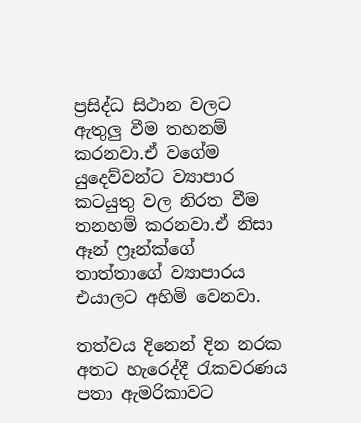ප්‍රසිද්ධ සිථාන වලට ඇතුලු වීම තහනම් කරනවා.ඒ වගේම යුදෙව්වන්ට ව්‍යාපාර කටයුතු වල නිරත වීම තනහම් කරනවා.ඒ නිසා ඈන් ෆ්‍රෑන්ක්ගේ තාත්තාගේ ව්‍යාපාරය එයාලට අහිමි වෙනවා.

තත්වය දිනෙන් දින නරක අතට හැරෙද්දී රැකවරණය පතා ඇමරිකාවට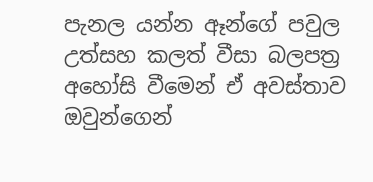පැනල යන්න ඈන්ගේ පවුල උත්සහ කලත් වීසා බලපත්‍ර අහෝසි වීමෙන් ඒ අවස්තාව ඔවුන්ගෙන්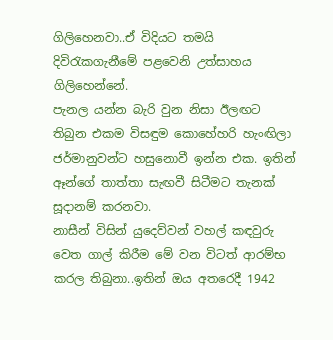ගිලිහෙනවා..ඒ විදියට තමයි දිවිරැකගැනීමේ පළවෙනි උත්සාහය ගිලිහෙන්නේ.
පැනල යන්න බැරි වුන නිසා ඊලඟට තිබුන එකම විසඳුම කොහේහරි හැංඟිලා ජර්මානුවන්ට හසුනොවී ඉන්න එක. ඉතින් ඈන්ගේ තාත්තා සැඟවී සිටීමට තැනක් සූදානම් කරනවා.
නාසීන් විසින් යුදෙව්වන් වහල් කඳවුරු වෙත ගාල් කිරීම මේ වන විටත් ආරම්භ කරල තිබුනා..ඉතින් ඔය අතරෙදී 1942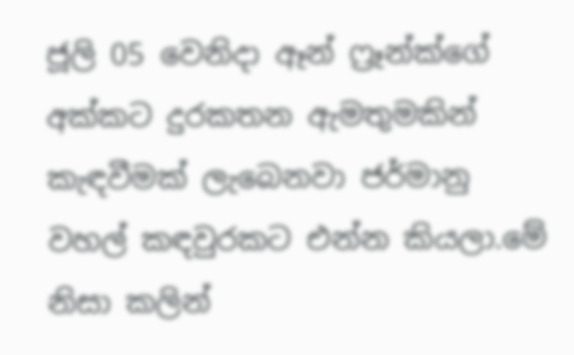ජූලි 05 වෙනිදා ඈන් ෆ්‍රෑන්ක්ගේ අක්කට දුරකතන ඇමතුමකින් කැඳවීමක් ලැබෙනවා ජර්මානු වහල් කඳවුරකට එන්න කියලා.මේ නිසා කලින්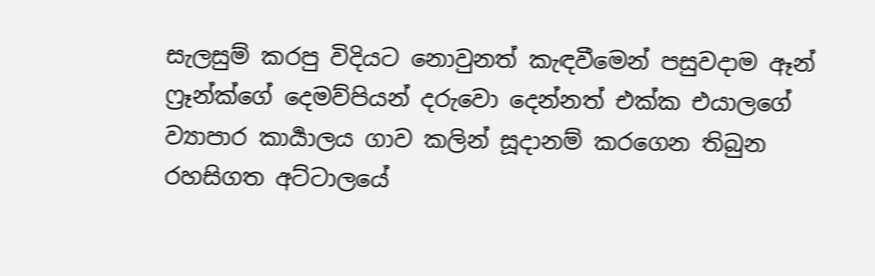සැලසුම් කරපු විදියට නොවුනත් කැඳවීමෙන් පසුවදාම ඈන් ෆ්‍රෑන්ක්ගේ දෙමව්පියන් දරුවො දෙන්නත් එක්ක එයාලගේ ව්‍යාපාර කාර්‍යාලය ගාව කලින් සූදානම් කරගෙන තිබුන රහසිගත අට්ටාලයේ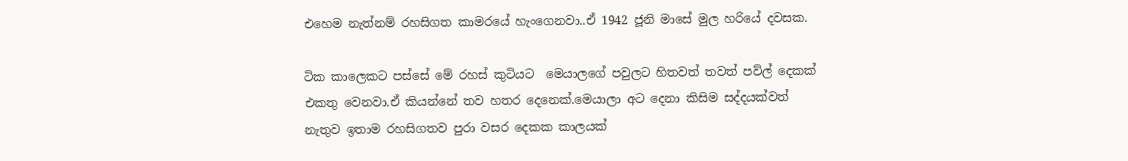එහෙම නැත්නම් රහසිගත කාමරයේ හැංගෙනවා..ඒ 1942 ජූනි මාසේ මුල හරියේ දවසක.

ටික කාලෙකට පස්සේ මේ රහස් කුටියට  මෙයාලගේ පවුලට හිතවත් තවත් පව්ල් දෙකක් එකතු වෙනවා.ඒ කියන්නේ තව හතර දෙනෙක්.මෙයාලා අට දෙනා කිසිම සද්දයක්වත් නැතුව ඉතාම රහසිගතව පුරා වසර දෙකක කාලයක්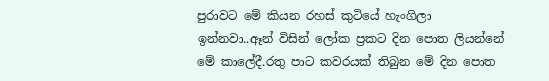පුරාවට මේ කියන රහස් කුටියේ හැංගිලා ඉන්නවා..ඈන් විසින් ලෝක ප්‍රකට දින පොත ලියන්නේ මේ කාලේදී.රතු පාට කවරයක් තිබුන මේ දින පොත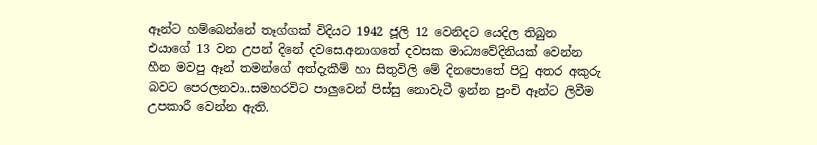ඈන්ට හම්බෙන්නේ තෑග්ගක් විදියට 1942 ජූලි 12 වෙනිදට යෙදිල තිබුන එයාගේ 13 වන උපන් දිනේ දවසෙ.අනාගතේ දවසක මාධ්‍යවේදිනියක් වෙන්න හීන මවපු ඈන් තමන්ගේ අත්දැකීම් හා සිතුවිලි මේ දිනපොතේ පිටු අතර අකුරු බවට පෙරලනවා..සමහරවිට පාලුවෙන් පිස්සු නොවැටී ඉන්න පුංචි ඈන්ට ලිවීම උපකාරී වෙන්න ඇති.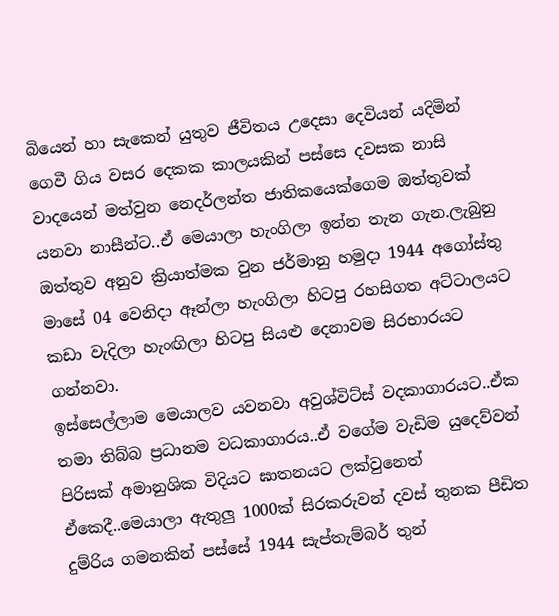බියෙන් හා සැකෙන් යුතුව ජීවිතය උදෙසා දෙවියන් යදිමින් ගෙවී ගිය වසර දෙකක කාලයකින් පස්සෙ දවසක නාසි වාදයෙන් මත්වුන නෙදර්ලන්ත ජාතිකයෙක්ගෙම ඔත්තුවක් යනවා නාසීන්ට..ඒ මෙයාලා හැංගිලා ඉන්න තැන ගැන.ලැබුනු ඔත්තුව අනුව ක්‍රියාත්මක වුන ජර්මානු හමුදා 1944 අගෝස්තු මාසේ 04 වෙනිදා ඈන්ලා හැංගිලා හිටපු රහසිගත අට්ටාලයට කඩා වැදිලා හැංඟිලා හිටපු සියළු දෙනාවම සිරභාරයට ගන්නවා.
ඉස්සෙල්ලාම මෙයාලව යවනවා අවුශ්විට්ස් වදකාගාරයට..ඒක තමා තිබ්බ ප්‍රධානම වධකාගාරය..ඒ වගේම වැඩිම යුදෙව්වන් පිරිසක් අමානුශික විදියට ඝාතනයට ලක්වුනෙත් ඒකෙදී..මෙයාලා ඇතුලු 1000ක් සිරකරුවන් දවස් තුනක පීඩිත දුම්රිය ගමනකින් පස්සේ 1944 සැප්තැම්බර් තුන්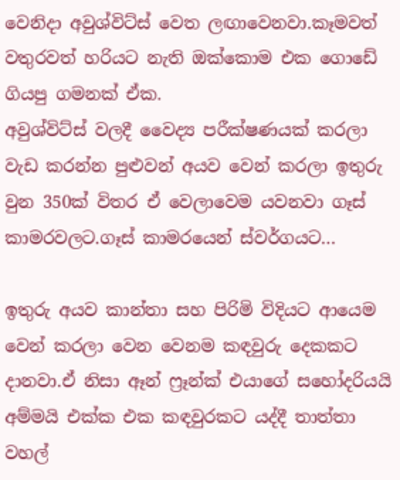වෙනිදා අවුශ්විට්ස් වෙත ලඟාවෙනවා.කෑමවත් වතුරවත් හරියට නැති ඔක්කොම එක ගොඩේ ගියපු ගමනක් ඒක.
අවුශ්විට්ස් වලදී වෛද්‍ය පරීක්ෂණයක් කරලා වැඩ කරන්න පුළුවන් අයව වෙන් කරලා ඉතුරු වුන 350ක් විතර ඒ වෙලාවෙම යවනවා ගෑස් කාමරවලට.ගෑස් කාමරයෙන් ස්වර්ගයට...

ඉතුරු අයව කාන්තා සහ පිරිමි විදියට ආයෙම වෙන් කරලා වෙන වෙනම කඳවුරු දෙකකට දානවා.ඒ නිසා ඈන් ෆ්‍රෑන්ක් එයාගේ සහෝදරියයි අම්මයි එක්ක එක කඳවුරකට යද්දී තාත්තා වහල්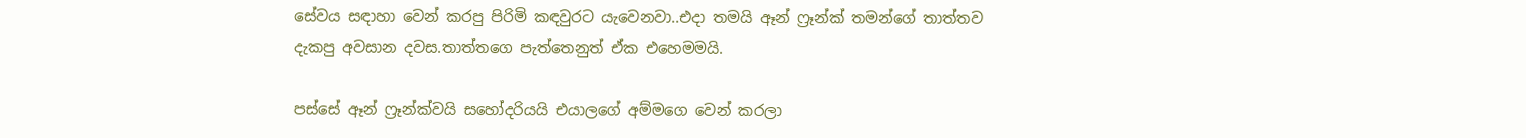සේවය සඳාහා වෙන් කරපු පිරිමි කඳවුරට යැවෙනවා..එදා තමයි ඈන් ෆ්‍රෑන්ක් තමන්ගේ තාත්තව දැකපු අවසාන දවස.තාත්තගෙ පැත්තෙනුත් ඒක එහෙමමයි.

පස්සේ ඈන් ෆ්‍රෑන්ක්වයි සහෝදරියයි එයාලගේ අම්මගෙ වෙන් කරලා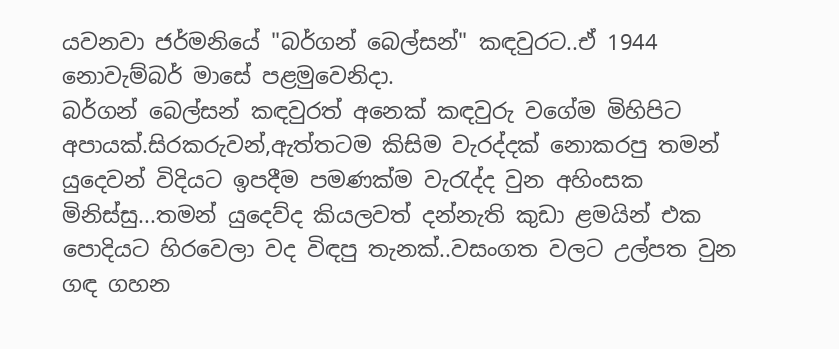යවනවා ජර්මනියේ "බර්ගන් බෙල්සන්" කඳවුරට..ඒ 1944 නොවැම්බර් මාසේ පළමුවෙනිදා.
බර්ගන් බෙල්සන් කඳවුරත් අනෙක් කඳවුරු වගේම මිහිපිට අපායක්.සිරකරුවන්,ඇත්තටම කිසිම වැරද්දක් නොකරපු තමන් යුදෙවන් විදියට ඉපදීම පමණක්ම වැරැද්ද වුන අහිංසක මිනිස්සු...තමන් යුදෙව්ද කියලවත් දන්නැති කුඩා ළමයින් එක පොදියට හිරවෙලා වද විඳපු තැනක්..වසංගත වලට උල්පත වුන ගඳ ගහන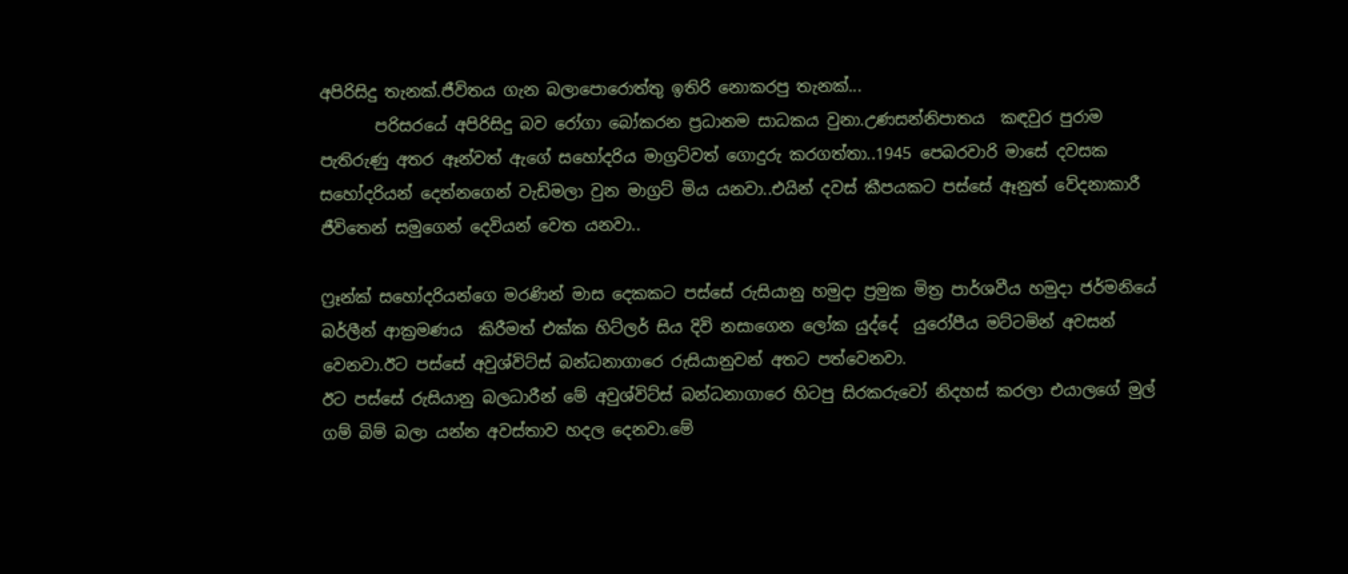අපිරිසිදු තැනක්.ජීවිතය ගැන බලාපොරොත්තු ඉතිරි නොකරපු තැනක්...
       පරිසරයේ අපිරිසිදු බව රෝගා බෝකරන ප්‍රධානම සාධකය වුනා.උණසන්නිපාතය  කඳවුර පුරාම පැතිරුණු අතර ඈන්වත් ඇගේ සහෝදරිය මාග්‍රට්වත් ගොදුරු කරගත්තා..1945 පෙබරවාරි මාසේ දවසක සහෝදරියන් දෙන්නගෙන් වැඩිමලා වුන මාග්‍රට් මිය යනවා..එයින් දවස් කීපයකට පස්සේ ඈනුත් වේදනාකාරී ජීවිතෙන් සමුගෙන් දෙවියන් වෙත යනවා..

ෆ්‍රෑන්ක් සහෝදරියන්ගෙ මරණින් මාස දෙකකට පස්සේ රුසියානු හමුදා ප්‍රමුක මිත්‍ර පාර්ශවීය හමුදා ජර්මනියේ බර්ලීන් ආක්‍රමණය  කිරීමත් එක්ක හිට්ලර් සිය දිවි නසාගෙන ලෝක යුද්දේ  යුරෝපීය මට්ටමින් අවසන්  වෙනවා.ඊට පස්සේ අවුශ්විට්ස් බන්ධනාගාරෙ රුසියානුවන් අතට පත්වෙනවා.
ඊට පස්සේ රුසියානු බලධාරීන් මේ අවුශ්විට්ස් බන්ධනාගාරෙ හිටපු සිරකරුවෝ නිදහස් කරලා එයාලගේ මුල් ගම් බිම් බලා යන්න අවස්තාව හදල දෙනවා.මේ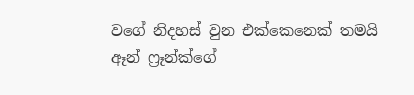වගේ නිදහස් වුන එක්කෙනෙක් තමයි ඈන් ෆ්‍රෑන්ක්ගේ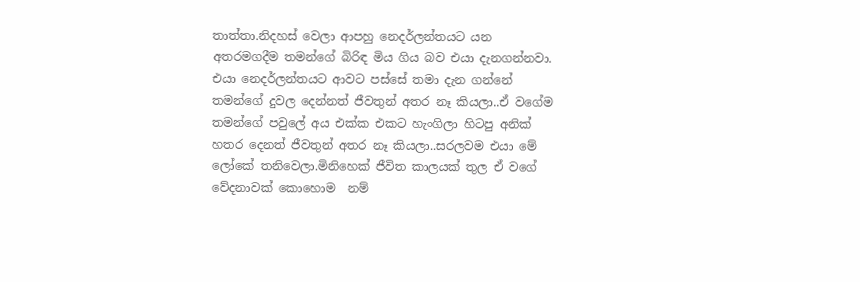තාත්තා.නිදහස් වෙලා ආපහු නෙදර්ලන්තයට යන අතරමගදීම තමන්ගේ බිරිඳ මිය ගිය බව එයා දැනගන්නවා.
එයා නෙදර්ලන්තයට ආවට පස්සේ තමා දැන ගන්නේ තමන්ගේ දුවල දෙන්නත් ජීවතුන් අතර නෑ කියලා..ඒ වගේම තමන්ගේ පවුලේ අය එක්ක එකට හැංගිලා හිටපු අනික් හතර දෙනත් ජීවතුන් අතර නෑ කියලා..සරලවම එයා මේ ලෝකේ තනිවෙලා.මිනිහෙක් ජීවිත කාලයක් තුල ඒ වගේ වේදනාවක් කොහොම  නම්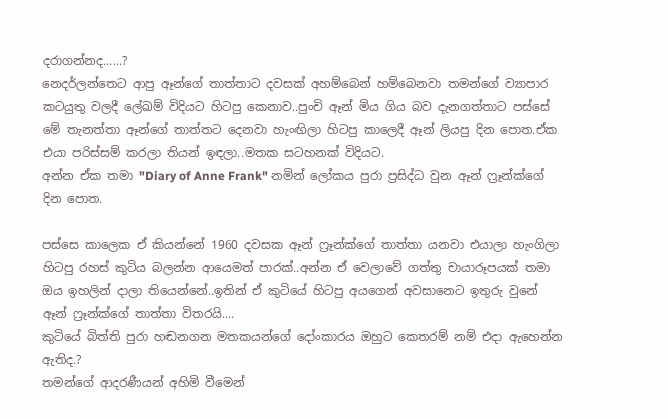දරාගන්නද......?
නෙදර්ලන්තෙට ආපු ඈන්ගේ තාත්තාට දවසක් අහම්බෙන් හම්බෙනවා තමන්ගේ ව්‍යාපාර කටයුතු වලදී ලේඛම් විදියට හිටපු කෙනාව..පුංචි ඈන් මිය ගිය බව දැනගත්තාට පස්සේ මේ තැනත්තා ඈන්ගේ තාත්තට දෙනවා හැංඟිලා හිටපු කාලෙදී ඈන් ලියපු දින පොත.ඒක එයා පරිස්සම් කරලා තියන් ඉඳලා..මතක සටහනක් විදියට.
අන්න ඒක තමා "Diary of Anne Frank" නමින් ලෝකය පුරා ප්‍රසිද්ධ වුන ඈන් ෆ්‍රෑන්ක්ගේ දින පොත.

පස්සෙ කාලෙක ඒ කියන්නේ 1960 දවසක ඈන් ෆ්‍රෑන්ක්ගේ තාත්තා යනවා එයාලා හැංගිලා හිටපු රහස් කුටිය බලන්න ආයෙමත් පාරක්..අන්න ඒ වෙලාවේ ගත්තු චායාරූපයක් තමා ඔය ඉහලින් දාලා තියෙන්නේ..ඉතින් ඒ කුටියේ හිටපු අයගෙන් අවසානෙට ඉතුරු වුනේ ඈන් ෆ්‍රෑන්ක්ගේ තාත්තා විතරයි....
කුටියේ බිත්ති පුරා හඬනගන මතකයන්ගේ දෝංකාරය ඔහුට කෙතරම් නම් එදා ඇහෙන්න ඇතිද.?
තමන්ගේ ආදරණීයන් අහිමි වීමෙන්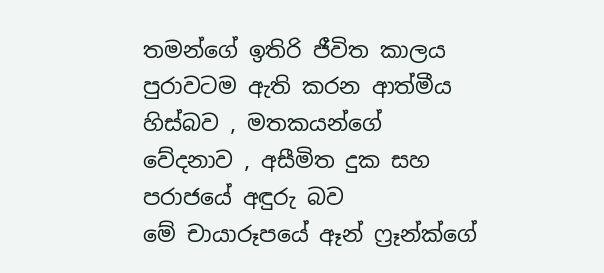තමන්ගේ ඉතිරි ජීවිත කාලය පුරාවටම ඇති කරන ආත්මීය හිස්බව , මතකයන්ගේ වේදනාව , අසීමිත දුක සහ පරාජයේ අඳුරු බව
මේ චායාරූපයේ ඈන් ෆ්‍රෑන්ක්ගේ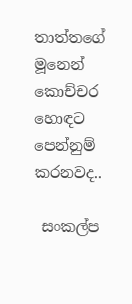තාත්තගේ මූනෙන් කොච්චර හොඳට පෙන්නුම් කරනවද..

 සංකල්ප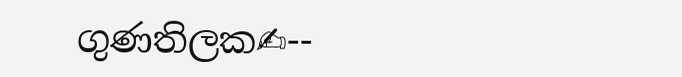ගුණතිලක✍--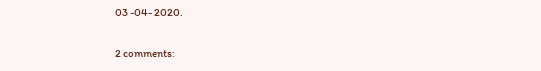03 -04- 2020.

2 comments: